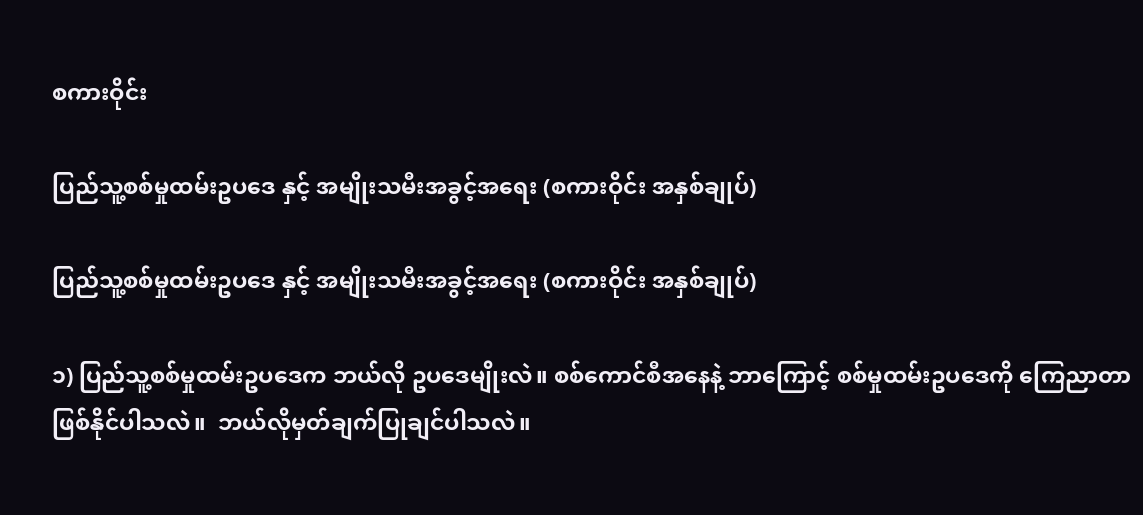စကားဝိုင်း

ပြည်သူ့စစ်မှုထမ်းဥပဒေ နှင့် အမျိုးသမီးအခွင့်အရေး (စကားဝိုင်း အနှစ်ချုပ်)

ပြည်သူ့စစ်မှုထမ်းဥပဒေ နှင့် အမျိုးသမီးအခွင့်အရေး (စကားဝိုင်း အနှစ်ချုပ်)

၁) ပြည်သူ့စစ်မှုထမ်းဥပဒေက ဘယ်လို ဥပဒေမျိုးလဲ။ စစ်ကောင်စီအနေနဲ့ ဘာကြောင့် စစ်မှုထမ်းဥပဒေကို ကြေညာတာ ဖြစ်နိုင်ပါသလဲ။  ဘယ်လိုမှတ်ချက်ပြုချင်ပါသလဲ။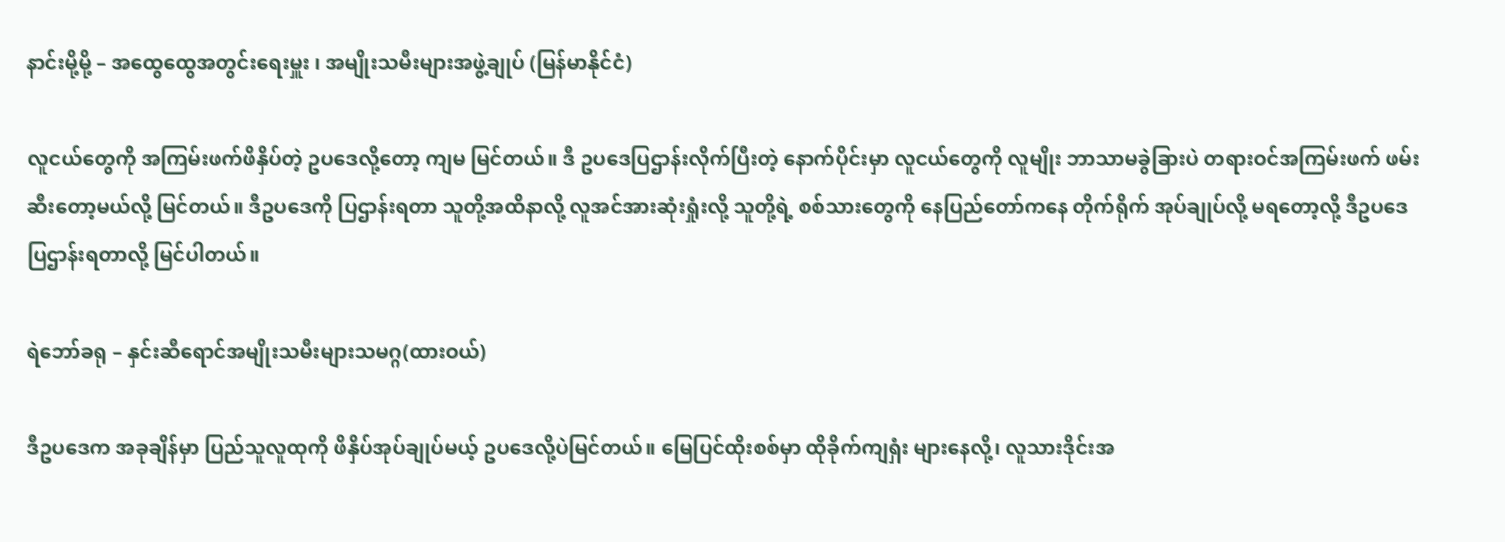နာင်းမို့မို့ – အထွေထွေအတွင်းရေးမှူး ၊ အမျိုးသမီးများအဖွဲ့ချုပ် (မြန်မာနိုင်ငံ)

လူငယ်တွေကို အကြမ်းဖက်ဖိနှိပ်တဲ့ ဥပဒေလို့တော့ ကျမ မြင်တယ်။ ဒီ ဥပဒေပြဌာန်းလိုက်ပြီးတဲ့ နောက်ပိုင်းမှာ လူငယ်တွေကို လူမျိုး ဘာသာမခွဲခြားပဲ တရားဝင်အကြမ်းဖက် ဖမ်းဆီးတော့မယ်လို့ မြင်တယ်။ ဒီဥပဒေကို ပြဌာန်းရတာ သူတို့အထိနာလို့ လူအင်အားဆုံးရှုံးလို့ သူတို့ရဲ့ စစ်သားတွေကို နေပြည်တော်ကနေ တိုက်ရိုက် အုပ်ချုပ်လို့ မရတော့လို့ ဒီဥပဒေ ပြဌာန်းရတာလို့ မြင်ပါတယ်။

ရဲဘော်ခရု – နှင်းဆီရောင်အမျိုးသမီးများသမဂ္ဂ(ထားဝယ်)

ဒီဥပဒေက အခုချိန်မှာ ပြည်သူလူထုကို ဖိနှိပ်အုပ်ချုပ်မယ့် ဥပဒေလို့ပဲမြင်တယ်။ မြေပြင်ထိုးစစ်မှာ ထိုခိုက်ကျရှံး များနေလို့၊ လူသားဒိုင်းအ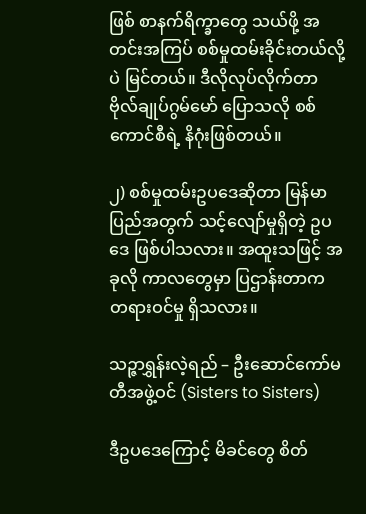ဖြစ် စာနက်ရိက္ခာတွေ သယ်ဖို့ အတင်းအကြပ် စစ်မှုထမ်းခိုင်းတယ်လို့ပဲ မြင်တယ်။ ဒီလိုလုပ်လိုက်တာ ဗိုလ်ချုပ်ဂွမ်မော် ပြောသလို စစ်ကောင်စီရဲ့ နိဂုံးဖြစ်တယ်။

၂) စစ်မှုထမ်းဥပဒေဆိုတာ မြန်မာပြည်အတွက် သင့်လျော်မှုရှိတဲ့ ဥပဒေ ဖြစ်ပါသလား။ အထူးသဖြင့် အခုလို ကာလတွေမှာ ပြဌာန်းတာက တရားဝင်မှု ရှိသလား။

သဉ္ဇာရွှန်းလဲ့ရည် – ဦးဆောင်ကော်မတီအဖွဲ့ဝင် (Sisters to Sisters)

ဒီဥပဒေကြောင့် မိခင်တွေ စိတ်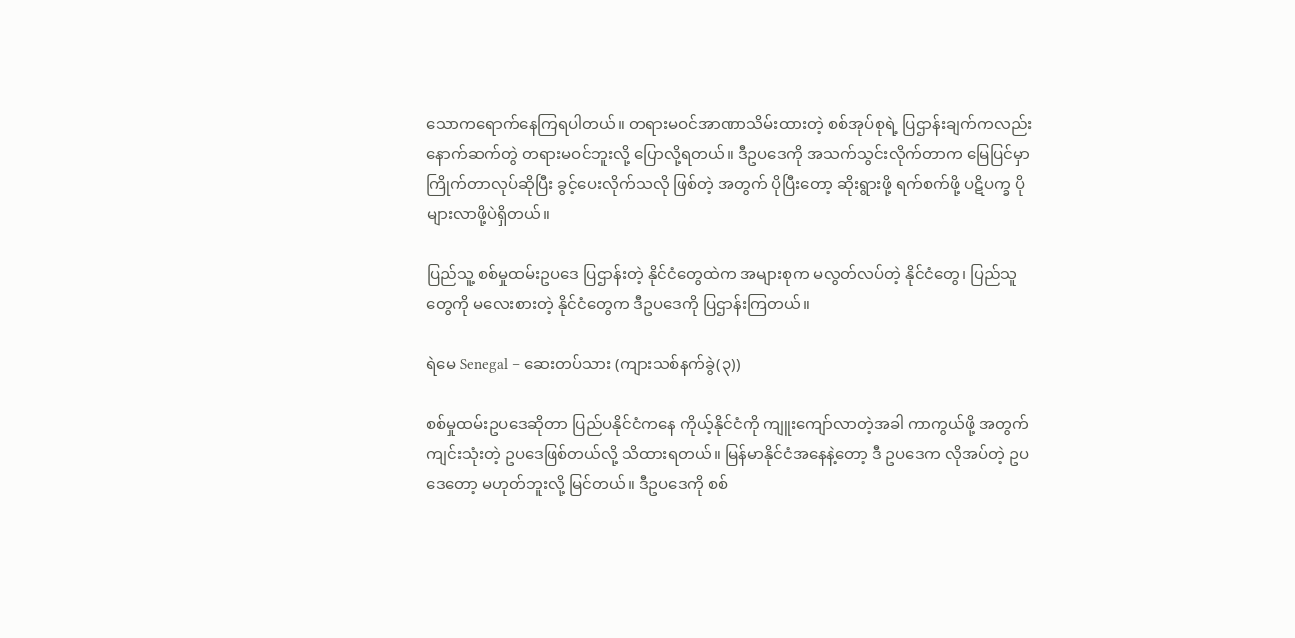သောကရောက်နေကြရပါတယ်။ တရားမဝင်အာဏာသိမ်းထားတဲ့ စစ်အုပ်စုရဲ့ ပြဌာန်းချက်ကလည်း နောက်ဆက်တွဲ တရားမဝင်ဘူးလို့ ပြောလို့ရတယ်။ ဒီဥပဒေကို အသက်သွင်းလိုက်တာက မြေပြင်မှာ ကြိုက်တာလုပ်ဆိုပြီး ခွင့်ပေးလိုက်သလို ဖြစ်တဲ့ အတွက် ပိုပြီးတော့ ဆိုးရွားဖို့ ရက်စက်ဖို့ ပဋိပက္ခ ပိုများလာဖို့ပဲရှိတယ်။

ပြည်သူ့ စစ်မှုထမ်းဥပဒေ ပြဌာန်းတဲ့ နိုင်ငံတွေထဲက အများစုက မလွတ်လပ်တဲ့ နိုင်ငံတွေ၊ ပြည်သူတွေကို မလေးစားတဲ့ နိုင်ငံတွေက ဒီဥပဒေကို ပြဌာန်းကြတယ်။

ရဲမေ Senegal – ဆေးတပ်သား (ကျားသစ်နက်ခွဲ(၃))

စစ်မှုထမ်းဥပဒေဆိုတာ ပြည်ပနိုင်ငံကနေ ကိုယ့်နိုင်ငံကို ကျူးကျော်လာတဲ့အခါ ကာကွယ်ဖို့ အတွက် ကျင်းသုံးတဲ့ ဥပဒေဖြစ်တယ်လို့ သိထားရတယ်။ မြန်မာနိုင်ငံအနေနဲ့တော့ ဒီ ဥပဒေက လိုအပ်တဲ့ ဥပဒေတော့ မဟုတ်ဘူးလို့ မြင်တယ်။ ဒီဥပဒေကို စစ်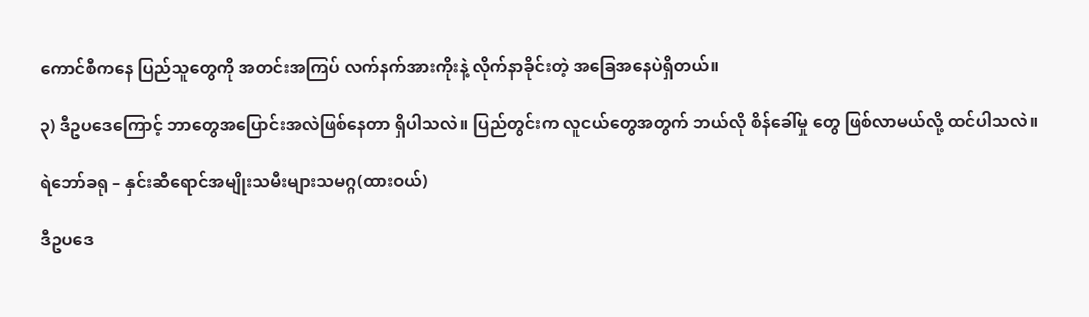ကောင်စီကနေ ပြည်သူတွေကို အတင်းအကြပ် လက်နက်အားကိုးနဲ့ လိုက်နာခိုင်းတဲ့ အခြေအနေပဲရှိတယ်။

၃) ဒီဥပဒေကြောင့် ဘာတွေအပြောင်းအလဲဖြစ်နေတာ ရှိပါသလဲ။ ပြည်တွင်းက လူငယ်တွေအတွက် ဘယ်လို စိန်ခေါ်မှု တွေ ဖြစ်လာမယ်လို့ ထင်ပါသလဲ။

ရဲဘော်ခရု – နှင်းဆီရောင်အမျိုးသမီးများသမဂ္ဂ(ထားဝယ်)

ဒီဥပဒေ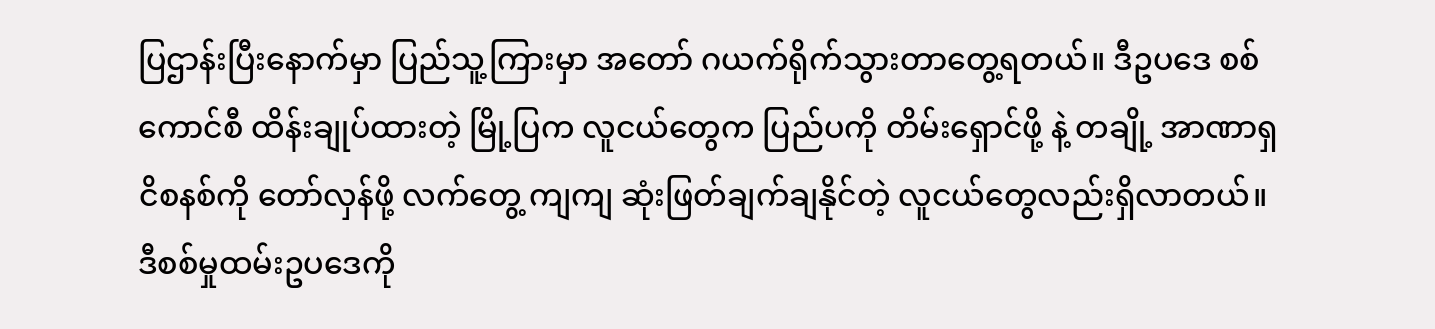ပြဌာန်းပြီးနောက်မှာ ပြည်သူ့ကြားမှာ အတော် ဂယက်ရိုက်သွားတာတွေ့ရတယ်။ ဒီဥပဒေ စစ်ကောင်စီ ထိန်းချုပ်ထားတဲ့ မြို့ပြက လူငယ်တွေက ပြည်ပကို တိမ်းရှောင်ဖို့ နဲ့ တချို့ အာဏာရှငိစနစ်ကို တော်လှန်ဖို့ လက်တွေ့ ကျကျ ဆုံးဖြတ်ချက်ချနိုင်တဲ့ လူငယ်တွေလည်းရှိလာတယ်။ ဒီစစ်မှုထမ်းဥပဒေကို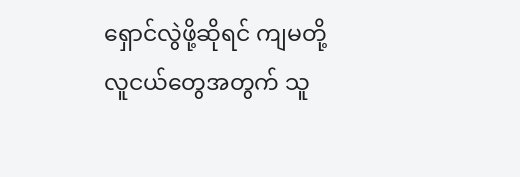ရှောင်လွဲဖို့ဆိုရင် ကျမတို့ လူငယ်တွေအတွက် သူ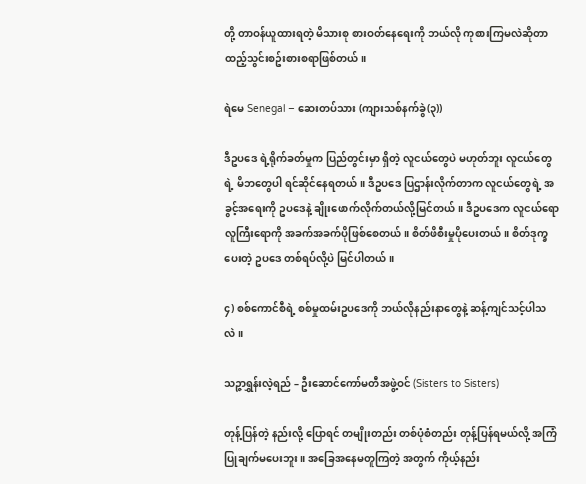တို့ တာဝန်ယူထားရတဲ့ မိသားစု စားဝတ်နေရေးကို ဘယ်လို ကုစားကြမလဲဆိုတာ ထည့်သွင်းစဥ်းစားစရာဖြစ်တယ်။

ရဲမေ Senegal – ဆေးတပ်သား (ကျားသစ်နက်ခွဲ(၃))

ဒီဥပဒေ ရဲ့ရိုက်ခတ်မှုက ပြည်တွင်းမှာ ရှိတဲ့ လူငယ်တွေပဲ မဟုတ်ဘူး လူငယ်တွေရဲ့ မိဘတွေပါ ရင်ဆိုင်နေရတယ်။ ဒီဥပဒေ ပြဌာန်းလိုက်တာက လူငယ်တွေရဲ့ အခွင့်အရေးကို ဥပဒေနဲ့ ချိုးဖောက်လိုက်တယ်လို့မြင်တယ်။ ဒီဥပဒေက လူငယ်ရော လူကြီးရောကို အခက်အခက်ပိုဖြစ်စေတယ်။ စိတ်ဖိစီးမှုပိုပေးတယ်။ စိတ်ဒုက္ခပေးတဲ့ ဥပဒေ တစ်ရပ်လို့ပဲ မြင်ပါတယ်။

၄) စစ်ကောင်စီရဲ့ စစ်မှုထမ်းဥပဒေကို ဘယ်လိုနည်းနာတွေနဲ့ ဆန့်ကျင်သင့်ပါသလဲ။

သဉ္ဇာရွှန်းလဲ့ရည် – ဦးဆောင်ကော်မတီအဖွဲ့ဝင် (Sisters to Sisters)

တုန့်ပြန်တဲ့ နည်းလို့ ပြောရင် တမျိုးတည်း တစ်ပုံစံတည်း တုန့်ပြန်ရမယ်လို့ အကြံပြုချက်မပေးဘူး။ အခြေအနေမတူကြတဲ့ အတွက် ကိုယ့်နည်း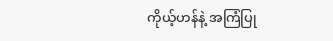ကိုယ့်ဟန်နဲ့ အကြံပြု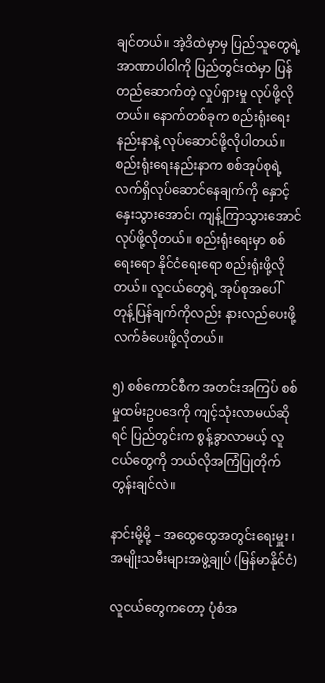ချင်တယ်။ အဲ့ဒိထဲမှာမှ ပြည်သူတွေရဲ့ အာဏာပါဝါကို ပြည်တွင်းထဲမှာ ပြန်တည်ဆောက်တဲ့ လှုပ်ရှားမှု လုပ်ဖို့လိုတယ်။ နောက်တစ်ခုက စည်းရုံးရေးနည်းနာနဲ့ လုပ်ဆောင်ဖို့လိုပါတယ်။ စည်းရုံးရေးနည်းနာက စစ်အုပ်စုရဲ့ လက်ရှိလုပ်ဆောင်နေချက်ကို နှောင့်နှေးသွားအောင်၊ ကျန့်ကြာသွားအောင် လုပ်ဖို့လိုတယ်။ စည်းရုံးရေးမှာ စစ်ရေးရော နိုင်ငံရေးရော စည်းရုံးဖို့လိုတယ်။ လူငယ်တွေရဲ့ အုပ်စုအပေါ် တုန့်ပြန်ချက်ကိုလည်း နားလည်ပေးဖို့ လက်ခံပေးဖို့လိုတယ်။

၅) စစ်ကောင်စီက အတင်းအကြပ် စစ်မှုထမ်းဥပဒေကို ကျင့်သုံးလာမယ်ဆိုရင် ပြည်တွင်းက စွန့်ခွာလာမယ့် လူငယ်တွေကို ဘယ်လိုအကြံပြုတိုက်တွန်းချင်လဲ။

နာင်းမို့မို့ – အထွေထွေအတွင်းရေးမှူး ၊ အမျိုးသမီးများအဖွဲ့ချုပ် (မြန်မာနိုင်ငံ)

လူငယ်တွေကတော့ ပုံစံအ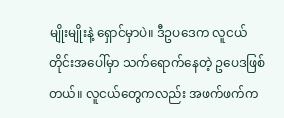မျိုးမျိုးနဲ့ ရှောင်မှာပဲ။ ဒီဥပဒေက လူငယ်တိုင်းအပေါ်မှာ သက်ရောက်နေတဲ့ ဥပေဒဖြစ်တယ်။ လူငယ်တွေကလည်း အဖက်ဖက်က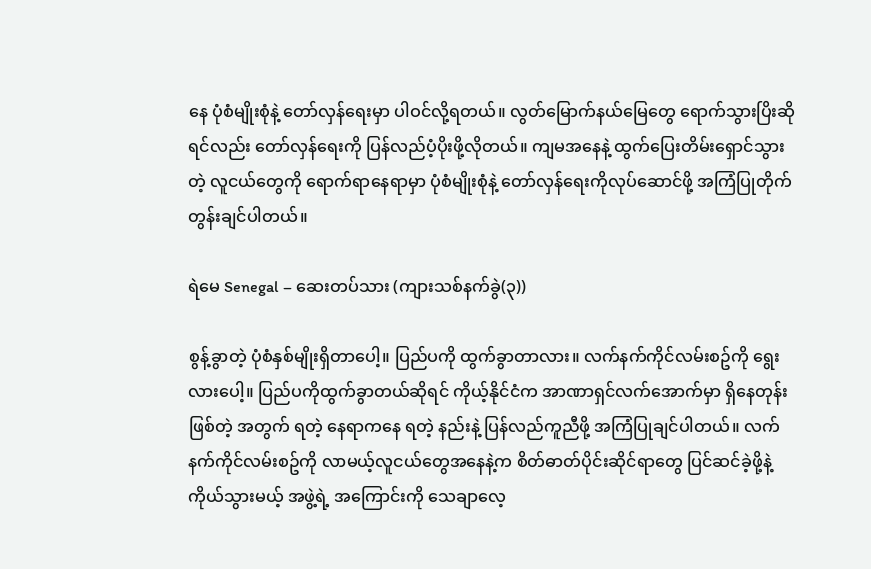နေ ပုံစံမျိုးစုံနဲ့ တော်လှန်ရေးမှာ ပါဝင်လို့ရတယ်။ လွတ်မြောက်နယ်မြေတွေ ရောက်သွားပြိးဆိုရင်လည်း တော်လှန်ရေးကို ပြန်လည်ပံ့ပိုးဖို့လိုတယ်။ ကျမအနေနဲ့ ထွက်ပြေးတိမ်းရှောင်သွားတဲ့ လူငယ်တွေကို ရောက်ရာနေရာမှာ ပုံစံမျိုးစုံနဲ့ တော်လှန်ရေးကိုလုပ်ဆောင်ဖို့ အကြံပြုတိုက်တွန်းချင်ပါတယ်။

ရဲမေ Senegal – ဆေးတပ်သား (ကျားသစ်နက်ခွဲ(၃))

စွန့်ခွာတဲ့ ပုံစံနှစ်မျိုးရှိတာပေါ့။ ပြည်ပကို ထွက်ခွာတာလား။ လက်နက်ကိုင်လမ်းစဥ်ကို ရွေးလားပေါ့။ ပြည်ပကိုထွက်ခွာတယ်ဆိုရင် ကိုယ့်နိုင်ငံက အာဏာရှင်လက်အောက်မှာ ရှိနေတုန်း ဖြစ်တဲ့ အတွက် ရတဲ့ နေရာကနေ ရတဲ့ နည်းနဲ့ ပြန်လည်ကူညီဖို့ အကြံပြုချင်ပါတယ်။ လက်နက်ကိုင်လမ်းစဥ်ကို လာမယ့်လူငယ်တွေအနေနဲ့က စိတ်ဓာတ်ပိုင်းဆိုင်ရာတွေ ပြင်ဆင်ခဲ့ဖို့နဲ့ ကိုယ်သွားမယ့် အဖွဲ့ရဲ့ အကြောင်းကို သေချာလေ့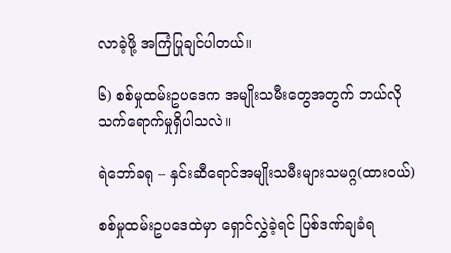လာခဲ့ဖို့ အကြံပြုချင်ပါတယ်။

၆) စစ်မှုထမ်းဥပဒေက အမျိုးသမီးတွေအတွက် ဘယ်လို သက်ရောက်မှုရှိပါသလဲ။

ရဲဘော်ခရု – နှင်းဆီရောင်အမျိုးသမီးများသမဂ္ဂ(ထားဝယ်)

စစ်မှုထမ်းဥပဒေထဲမှာ ရှောင်လွှဲခဲ့ရင် ပြစ်ဒဏ်ချခံရ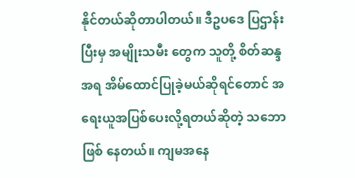နိုင်တယ်ဆိုတာပါတယ်။ ဒီဥပဒေ ပြဌာန်းပြီးမှ အမျိုးသမီး တွေက သူတို့ စိတ်ဆန္ဒအရ အိမ်ထောင်ပြုခဲ့မယ်ဆိုရင်တောင် အရေးယူအပြစ်ပေးလို့ရတယ်ဆိုတဲ့ သဘောဖြစ် နေတယ်။ ကျမအနေ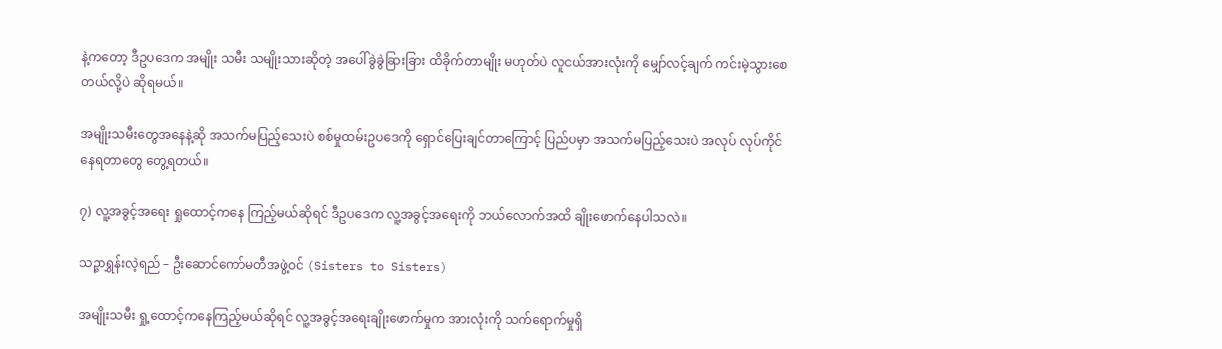နဲ့ကတော့ ဒီဥပဒေက အမျိုး သမီး သမျိုးသားဆိုတဲ့ အပေါ်ခွဲခွဲခြားခြား ထိခိုက်တာမျိုး မဟုတ်ပဲ လူငယ်အားလုံးကို မျှော်လင့်ချက် ကင်းမဲ့သွားစေတယ်လို့ပဲ ဆိုရမယ်။

အမျိုးသမီးတွေအနေနဲ့ဆို အသက်မပြည့်သေးပဲ စစ်မှုထမ်းဥပဒေကို ရှောင်ပြေးချင်တာကြောင့် ပြည်ပမှာ အသက်မပြည့်သေးပဲ အလုပ် လုပ်ကိုင်နေရတာတွေ တွေ့ရတယ်။

၇) လူ့အခွင့်အရေး ရှုထောင့်ကနေ ကြည့်မယ်ဆိုရင် ဒီဥပဒေက လူ့အခွင့်အရေးကို ဘယ်လောက်အထိ ချိုးဖောက်နေပါသလဲ။

သဉ္ဇာရွှန်းလဲ့ရည် – ဦးဆောင်ကော်မတီအဖွဲ့ဝင် (Sisters to Sisters)

အမျိုးသမီး ရှု့ထောင့်ကနေကြည့်မယ်ဆိုရင် လူ့အခွင့်အရေးချိုးဖောက်မှုက အားလုံးကို သက်ရောက်မှုရှိ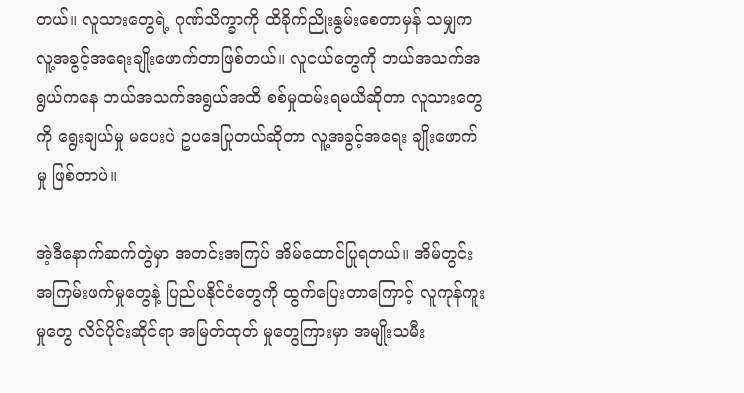တယ်။ လူသားတွေရဲ့ ဂုဏ်သိက္ခာကို ထိခိုက်ညိုးနွမ်းစေတာမှန် သမျှက လူ့အခွင့်အရေးချိုးဖောက်တာဖြစ်တယ်။ လူငယ်တွေကို ဘယ်အသက်အရွယ်ကနေ ဘယ်အသက်အရွယ်အထိ စစ်မှုထမ်းရမယိဆိုတာ လူသားတွေကို ရွေးချယ်မှု မပေးပဲ ဥပဒေပြုတယ်ဆိုတာ လူ့အခွင့်အရေး ချိုးဖောက်မှု ဖြစ်တာပဲ။

အဲ့ဒီနောက်ဆက်တွဲမှာ အတင်းအကြပ် အိမ်ထောင်ပြုရတယ်။ အိမ်တွင်းအကြမ်းဖက်မှုတွေနဲ့ ပြည်ပနိုင်ငံတွေကို ထွက်ပြေးတာကြောင့် လူကုန်ကူးမှုတွေ လိင်ပိုင်းဆိုင်ရာ အမြတ်ထုတ် မှုတွေကြားမှာ အမျိုးသမီး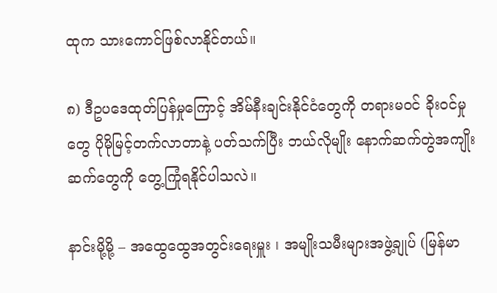ထုက သားကောင်ဖြစ်လာနိုင်တယ်။

၈) ဒီဥပဒေထုတ်ပြန်မှုကြောင့် အိမ်နီးချင်းနိုင်ငံတွေကို တရားမဝင် ခိုးဝင်မှုတွေ ပိုမိုမြင့်တက်လာတာနဲ့ ပတ်သက်ပြီး ဘယ်လိုမျိုး နောက်ဆက်တွဲအကျိုးဆက်တွေကို တွေ့ကြုံရနိုင်ပါသလဲ။

နာင်းမို့မို့ – အထွေထွေအတွင်းရေးမှူး ၊ အမျိုးသမီးများအဖွဲ့ချုပ် (မြန်မာ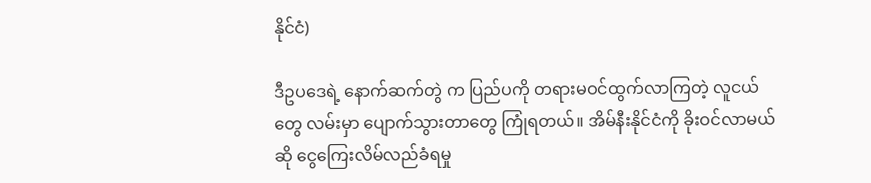နိုင်ငံ)

ဒီဥပဒေရဲ့ နောက်ဆက်တွဲ က ပြည်ပကို တရားမဝင်ထွက်လာကြတဲ့ လူငယ်တွေ လမ်းမှာ ပျောက်သွားတာတွေ ကြုံရတယ်။ အိမ်နီးနိုင်ငံကို ခိုးဝင်လာမယ်ဆို ငွေကြေးလိမ်လည်ခံရမှု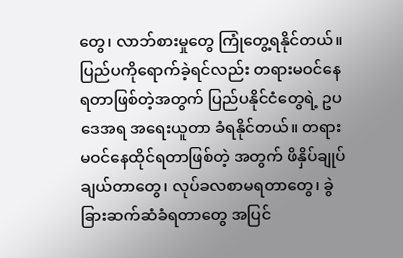တွေ၊ လာဘ်စားမှုတွေ ကြုံတွေ့ရနိုင်တယ်။ ပြည်ပကိုရောက်ခဲ့ရင်လည်း တရားမဝင်နေရတာဖြစ်တဲ့အတွက် ပြည်ပနိုင်ငံတွေရဲ့ ဥပဒေအရ အရေးယူတာ ခံရနိုင်တယ်။ တရားမဝင်နေထိုင်ရတာဖြစ်တဲ့ အတွက် ဖိနှိပ်ချုပ်ချယ်တာတွေ၊ လုပ်ခလစာမရတာတွေ၊ ခွဲခြားဆက်ဆံခံရတာတွေ အပြင်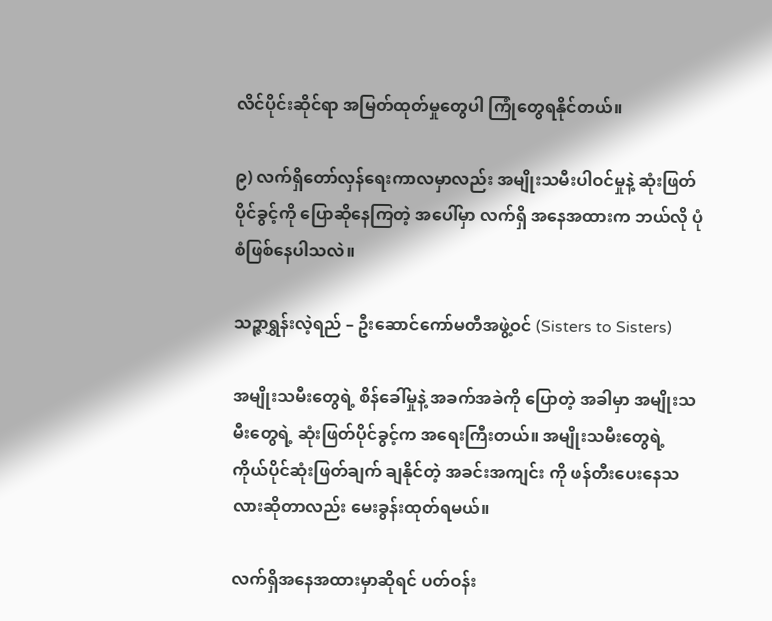လိင်ပိုင်းဆိုင်ရာ အမြတ်ထုတ်မှုတွေပါ ကြုံတွေရနိုင်တယ်။

၉) လက်ရှိတော်လှန်ရေးကာလမှာလည်း အမျိုးသမီးပါဝင်မှုနဲ့ ဆုံးဖြတ်ပိုင်ခွင့်ကို ပြောဆိုနေကြတဲ့ အပေါ်မှာ လက်ရှိ အနေအထားက ဘယ်လို ပုံစံဖြစ်နေပါသလဲ။

သဉ္ဇာရွှန်းလဲ့ရည် – ဦးဆောင်ကော်မတီအဖွဲ့ဝင် (Sisters to Sisters)

အမျိုးသမီးတွေရဲ့ စိန်ခေါ်မှုနဲ့ အခက်အခဲကို ပြောတဲ့ အခါမှာ အမျိုးသမီးတွေရဲ့ ဆုံးဖြတ်ပိုင်ခွင့်က အရေးကြီးတယ်။ အမျိုးသမီးတွေရဲ့ ကိုယ်ပိုင်ဆုံးဖြတ်ချက် ချနိုင်တဲ့ အခင်းအကျင်း ကို ဖန်တီးပေးနေသလားဆိုတာလည်း မေးခွန်းထုတ်ရမယ်။

လက်ရှိအနေအထားမှာဆိုရင် ပတ်ဝန်း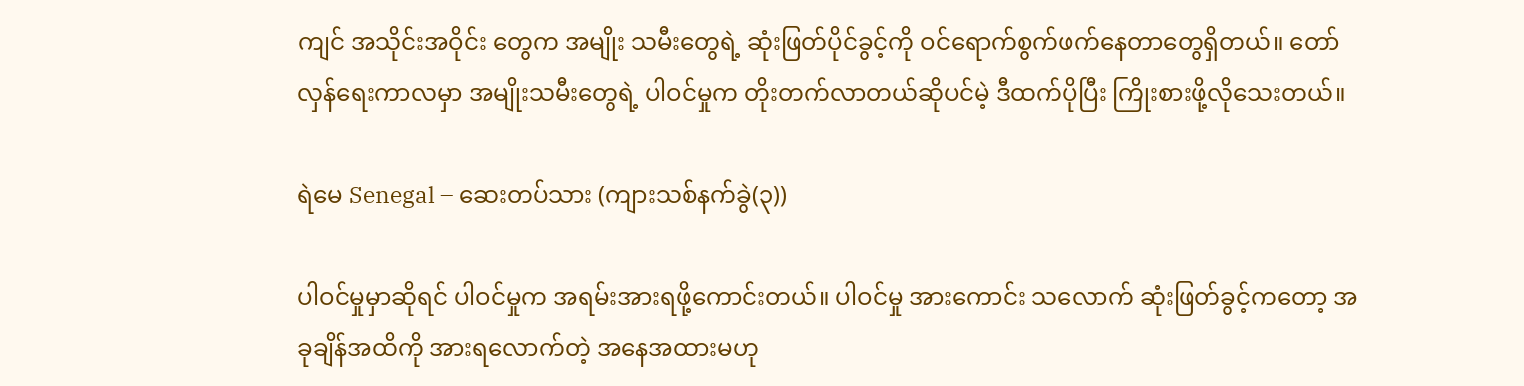ကျင် အသိုင်းအဝိုင်း တွေက အမျိုး သမီးတွေရဲ့ ဆုံးဖြတ်ပိုင်ခွင့်ကို ဝင်ရောက်စွက်ဖက်နေတာတွေရှိတယ်။ တော်လှန်ရေးကာလမှာ အမျိုးသမီးတွေရဲ့ ပါဝင်မှုက တိုးတက်လာတယ်ဆိုပင်မဲ့ ဒီထက်ပိုပြီး ကြိုးစားဖို့လိုသေးတယ်။

ရဲမေ Senegal – ဆေးတပ်သား (ကျားသစ်နက်ခွဲ(၃))

ပါဝင်မှုမှာဆိုရင် ပါဝင်မှုက အရမ်းအားရဖို့ကောင်းတယ်။ ပါဝင်မှု အားကောင်း သလောက် ဆုံးဖြတ်ခွင့်ကတော့ အခုချိန်အထိကို အားရလောက်တဲ့ အနေအထားမဟု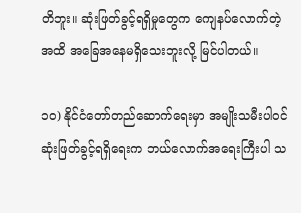တိဘူး။ ဆုံးဖြတ်ခွင့်ရရှိမှုတွေက ကျေနပ်လောက်တဲ့ အထိ အခြေအနေမရှိသေးဘူးလို့ မြင်ပါတယ်။

၁၀) နိုင်ငံတော်တည်ဆောက်ရေးမှာ အမျိုးသမီးပါဝင်ဆုံးဖြတ်ခွင့်ရရှိရေးက ဘယ်လောက်အရေးကြီးပါ သ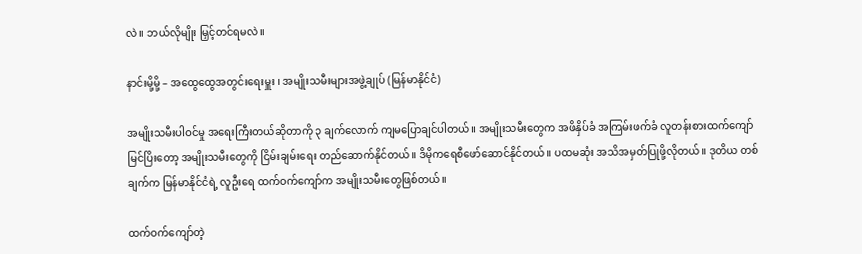လဲ။ ဘယ်လိုမျိုး မြှင့်တင်ရမလဲ။

နာင်းမို့မို့ – အထွေထွေအတွင်းရေးမှူး ၊ အမျိုးသမီးများအဖွဲ့ချုပ် (မြန်မာနိုင်ငံ)

အမျိုးသမီးပါဝင်မှု အရေးကြီးတယ်ဆိုတာကို ၃ ချက်လောက် ကျမပြောချင်ပါတယ်။ အမျိုးသမီးတွေက အဖိနှိပ်ခံ အကြမ်းဖက်ခံ လူတန်းစားထက်ကျော်မြင်ပြိးတော့ အမျိုးသမီးတွေကို ငြိမ်းချမ်းရေး တည်ဆောက်နိုင်တယ်။ ဒိမိုကရေစီဖော်ဆောင်နိုင်တယ်။ ပထမဆုံး အသိအမှတ်ပြုဖို့လိုတယ်။ ဒုတိယ တစ်ချက်က မြန်မာနိုင်ငံရဲ့ လူဦးရေ ထက်ဝက်ကျော်က အမျိုးသမီးတွေဖြစ်တယ်။

ထက်ဝက်ကျော်တဲ့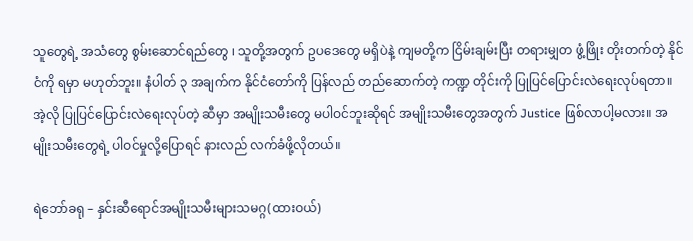သူတွေရဲ့ အသံတွေ စွမ်းဆောင်ရည်တွေ ၊ သူတို့အတွက် ဥပဒေတွေ မရှိပဲနဲ့ ကျမတို့က ငြိမ်းချမ်းပြီး တရားမျှတ ဖွံ့ဖြိုး တိုးတက်တဲ့ နိုင်ငံကို ရမှာ မဟုတ်ဘူး။ နံပါတ် ၃ အချက်က နိုင်ငံတော်ကို ပြန်လည် တည်ဆောက်တဲ့ ကဏ္ဍ တိုင်းကို ပြုပြင်ပြောင်းလဲရေးလုပ်ရတာ။ အဲ့လို ပြုပြင်ပြောင်းလဲရေးလုပ်တဲ့ ဆီမှာ အမျိုးသမီးတွေ မပါဝင်ဘူးဆိုရင် အမျိုးသမီးတွေအတွက် Justice ဖြစ်လာပါ့မလား။ အမျိုးသမီးတွေရဲ့ ပါဝင်မှုလို့ပြောရင် နားလည် လက်ခံဖို့လိုတယ်။

ရဲဘော်ခရု – နှင်းဆီရောင်အမျိုးသမီးများသမဂ္ဂ(ထားဝယ်)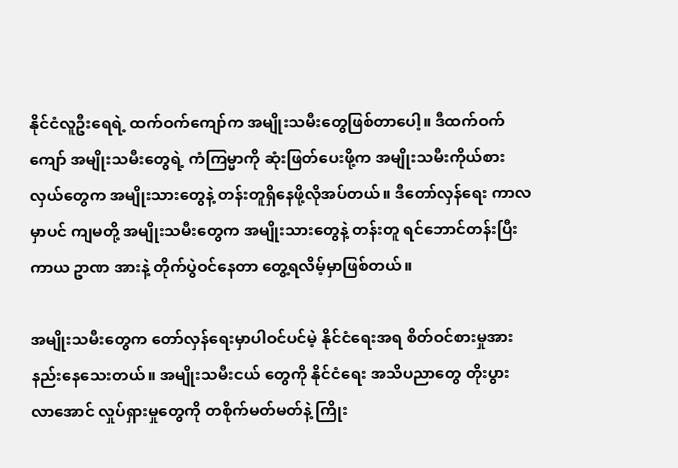နိုင်ငံလူဦးရေရဲ့ ထက်ဝက်ကျော်က အမျိုးသမီးတွေဖြစ်တာပေါ့။ ဒီထက်ဝက်ကျော် အမျိုးသမီးတွေရဲ့ ကံကြမ္မာကို ဆုံးဖြတ်ပေးဖို့က အမျိုးသမီးကိုယ်စားလှယ်တွေက အမျိုးသားတွေနဲ့ တန်းတူရှိနေဖို့လိုအပ်တယ်။ ဒီတော်လှန်ရေး ကာလမှာပင် ကျမတို့ အမျိုးသမီးတွေက အမျိုးသားတွေနဲ့ တန်းတူ ရင်ဘောင်တန်းပြီး ကာယ ဥာဏ အားနဲ့ တိုက်ပွဲဝင်နေတာ တွေ့ရလိမ့်မှာဖြစ်တယ်။

အမျိုးသမီးတွေက တော်လှန်ရေးမှာပါဝင်ပင်မဲ့ နိုင်ငံရေးအရ စိတ်ဝင်စားမှုအားနည်းနေသေးတယ်။ အမျိုးသမီးငယ် တွေကို နိုင်ငံရေး အသိပညာတွေ တိုးပွားလာအောင် လှုပ်ရှားမှုတွေကို တစိုက်မတ်မတ်နဲ့ ကြိုး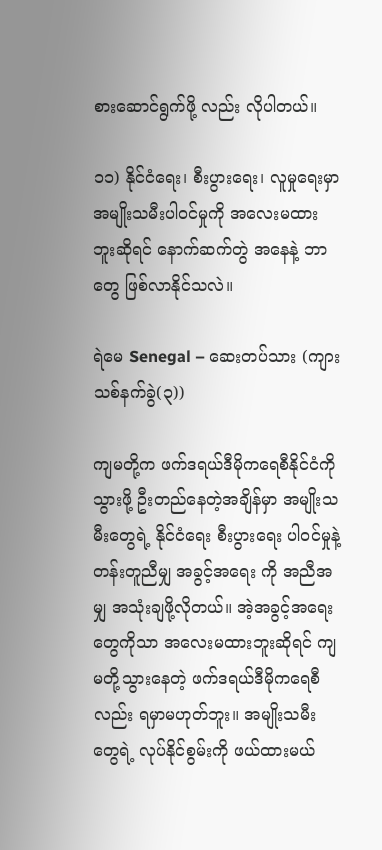စားဆောင်ရွက်ဖို့ လည်း လိုပါတယ်။

၁၁) နိုင်ငံရေး၊ စီးပွားရေး၊ လူမှုရေးမှာ အမျိုးသမီးပါဝင်မှုကို အလေးမထားဘူးဆိုရင် နောက်ဆက်တွဲ အနေနဲ့ ဘာတွေ ဖြစ်လာနိုင်သလဲ။

ရဲမေ Senegal – ဆေးတပ်သား (ကျားသစ်နက်ခွဲ(၃))

ကျမတို့က ဖက်ဒရယ်ဒီမိုကရေစီနိုင်ငံကိုသွားဖို့ ဦးတည်နေတဲ့အချိန်မှာ အမျိုးသမီးတွေရဲ့ နိုင်ငံရေး စီးပွားရေး ပါဝင်မှုနဲ့ တန်းတူညီမျှ အခွင့်အရေး ကို အညီအမျှ အသုံးချဖို့လိုတယ်။ အဲ့အခွင့်အရေးတွေကိုသာ အလေးမထားဘူးဆိုရင် ကျမတို့သွားနေတဲ့ ဖက်ဒရယ်ဒီမိုကရေစီလည်း ရမှာမဟုတ်ဘူး။ အမျိုးသမီးတွေရဲ့ လုပ်နိုင်စွမ်းကို ဖယ်ထားမယ်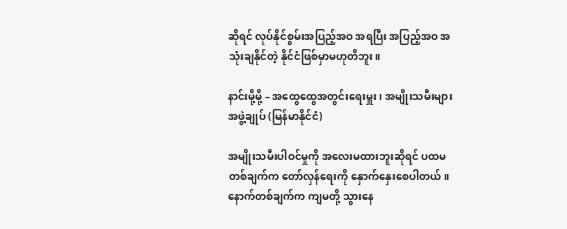ဆိုရင် လုပ်နိုင်စွမ်းအပြည့်အဝ အရပြီး အပြည့်အဝ အသုံးချနိုင်တဲ့ နိုင်ငံဖြစ်မှာမဟုတိဘူး။

နာင်းမို့မို့ – အထွေထွေအတွင်းရေးမှူး ၊ အမျိုးသမီးများအဖွဲ့ချုပ် (မြန်မာနိုင်ငံ)

အမျိုးသမီးပါဝင်မှုကို အလေးမထားဘူးဆိုရင် ပထမတစ်ချက်က တော်လှန်ရေးကို နှောက်နှေးစေပါတယ်။ နောက်တစ်ချက်က ကျမတို့ သွားနေ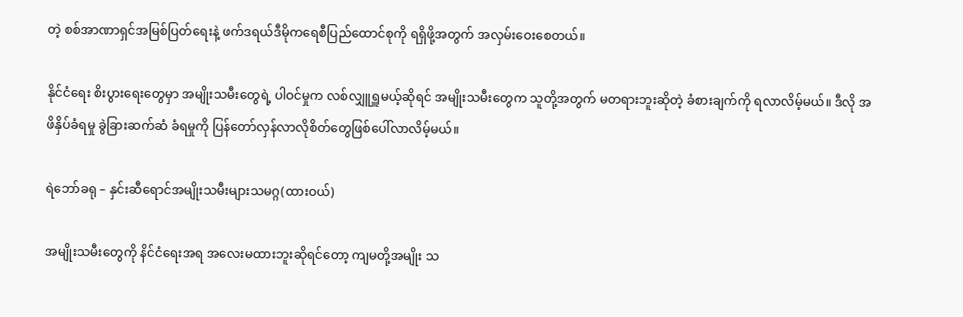တဲ့ စစ်အာဏာရှင်အမြစ်ပြတ်ရေးနဲ့ ဖက်ဒရယ်ဒီမိုကရေစီပြည်ထောင်စုကို ရရှိဖို့အတွက် အလှမ်းဝေးစေတယ်။

နိုင်ငံရေး စိးပွားရေးတွေမှာ အမျိုးသမီးတွေရဲ့ ပါဝင်မှုက လစ်လျှူရှူမယ့်ဆိုရင် အမျိုးသမီးတွေက သူတို့အတွက် မတရားဘူးဆိုတဲ့ ခံစားချက်ကို ရလာလိမ့်မယ်။ ဒီလို အဖိနှိပ်ခံရမှု ခွဲခြားဆက်ဆံ ခံရမှုကို ပြန်တော်လှန်လာလိုစိတ်တွေဖြစ်ပေါ်လာလိမ့်မယ်။

ရဲဘော်ခရု – နှင်းဆီရောင်အမျိုးသမီးများသမဂ္ဂ(ထားဝယ်)

အမျိုးသမီးတွေကို နိင်ငံရေးအရ အလေးမထားဘူးဆိုရင်တော့ ကျမတို့အမျိုး သ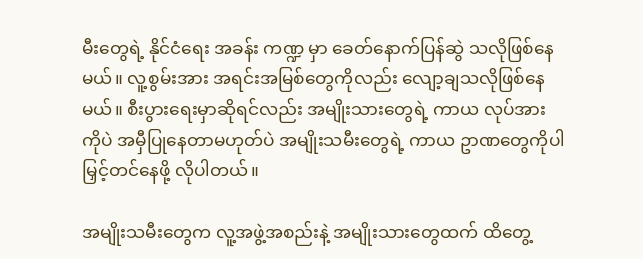မီးတွေရဲ့ နိုင်ငံရေး အခန်း ကဏ္ဍ မှာ ခေတ်နောက်ပြန်ဆွဲ သလိုဖြစ်နေမယ်။ လူ့စွမ်းအား အရင်းအမြစ်တွေကိုလည်း လျော့ချသလိုဖြစ်နေမယ်။ စီးပွားရေးမှာဆိုရင်လည်း အမျိုးသားတွေရဲ့ ကာယ လုပ်အားကိုပဲ အမှီပြုနေတာမဟုတ်ပဲ အမျိုးသမီးတွေရဲ့ ကာယ ဥာဏတွေကိုပါ မြှင့်တင်နေဖို့ လိုပါတယ်။

အမျိုးသမီးတွေက လူ့အဖွဲ့အစည်းနဲ့ အမျိုးသားတွေထက် ထိတွေ့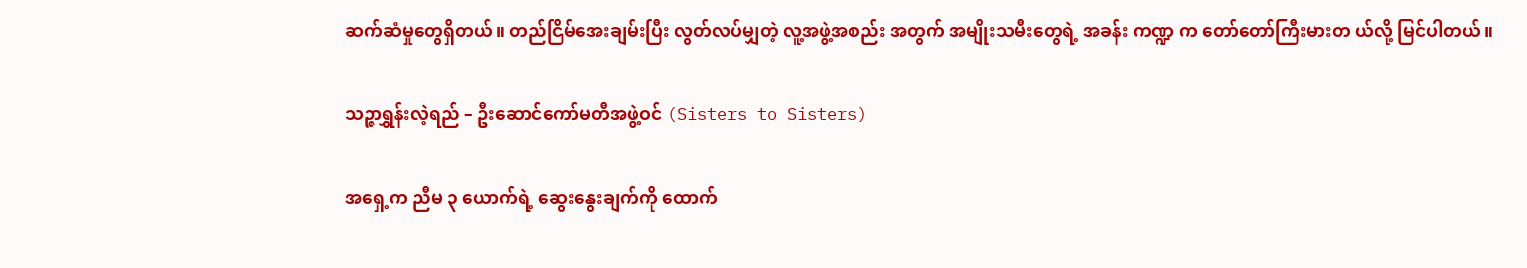ဆက်ဆံမှုတွေရှိတယ်။ တည်ငြိမ်အေးချမ်းပြီး လွတ်လပ်မျှတဲ့ လူ့အဖွဲ့အစည်း အတွက် အမျိုးသမီးတွေရဲ့ အခန်း ကဏ္ဍ က တော်တော်ကြီးမားတ ယ်လို့ မြင်ပါတယ်။

သဉ္ဇာရွှန်းလဲ့ရည် – ဦးဆောင်ကော်မတီအဖွဲ့ဝင် (Sisters to Sisters)

အရှေ့က ညီမ ၃ ယောက်ရဲ့ ဆွေးနွေးချက်ကို ထောက်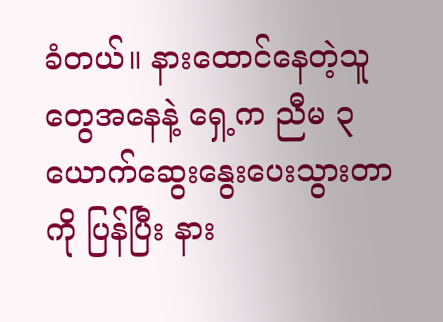ခံတယ်။ နားထောင်နေတဲ့သူတွေအနေနဲ့ ရှေ့က ညီမ ၃ ယောက်ဆွေးနွေးပေးသွားတာကို ပြန်ပြီး နား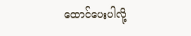ထောင်ပေးပါလို့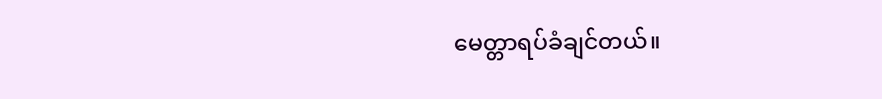မေတ္တာရပ်ခံချင်တယ်။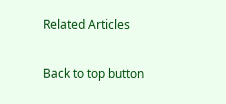Related Articles

Back to top button